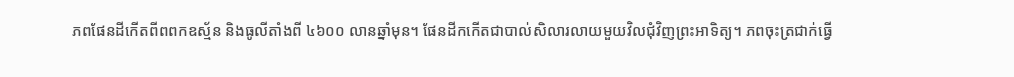ភពផែនដីកើតពីពពកឧស្ម័ន និងធូលីតាំងពី ៤៦០០ លានឆ្នាំមុន។ ផែនដីកកើតជាបាល់សិលារលាយមួយវិលជុំវិញព្រះអាទិត្យ។ ភពចុះត្រជាក់ធ្វើ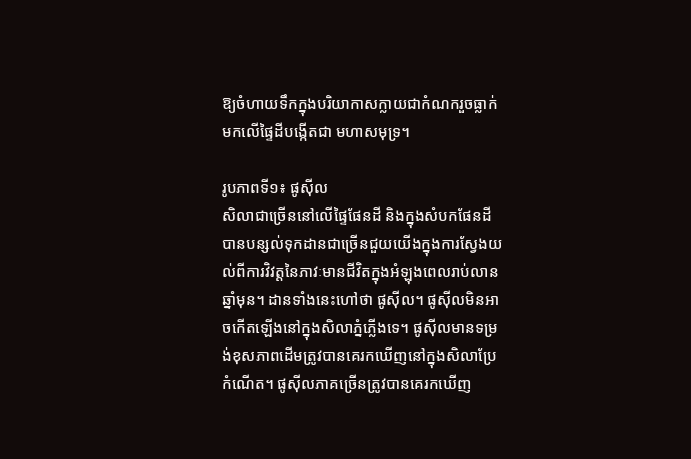ឱ្យចំហាយទឹកក្នុងបរិយាកាសក្លាយជាកំណករួចធ្លាក់មកលើផ្ទៃដីបង្កើតជា មហាសមុទ្រ។

រូបភាពទី១៖ ផូស៊ីល
សិលាជាច្រើននៅលើផ្ទៃផែនដី និងក្នុងសំបកផែនដីបានបន្សល់ទុកដានជាច្រើនជួយយើងក្នុងការស្វែងយល់ពីការវិវត្តនៃភាវៈមានជីវិតក្នុងអំឡុងពេលរាប់លានឆ្នាំមុន។ ដានទាំងនេះហៅថា ផូស៊ីល។ ផូស៊ីលមិនអាចកើតឡើងនៅក្នុងសិលាភ្នំភ្លើងទេ។ ផូស៊ីលមានទម្រង់ខុសភាពដើមត្រូវបានគេរកឃើញនៅក្នុងសិលាប្រែកំណើត។ ផូស៊ីលភាគច្រើនត្រូវបានគេរកឃើញ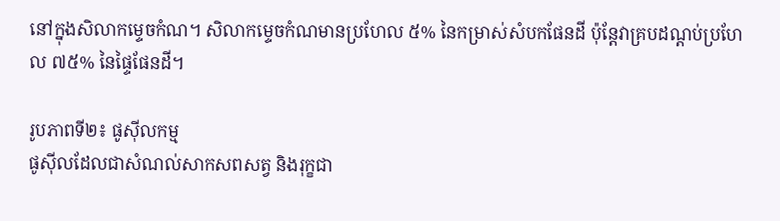នៅក្នុងសិលាកម្ទេចកំណ។ សិលាកម្ទេចកំណមានប្រហែល ៥% នៃកម្រាស់សំបកផែនដី ប៉ុន្តែវាគ្របដណ្តប់ប្រហែល ៧៥% នៃផ្ទៃផែនដី។

រូបភាពទី២៖ ផូស៊ីលកម្ម
ផូស៊ីលដែលជាសំណល់សាកសពសត្វ និងរុក្ខជា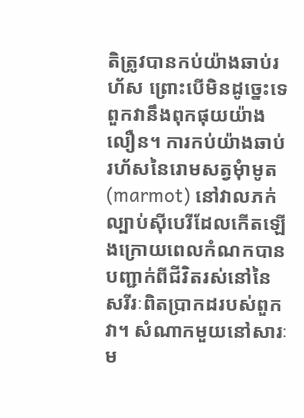តិត្រូវបានកប់យ៉ាងឆាប់រហ័ស ព្រោះបើមិនដូច្នេះទេ ពួកវានឹងពុកផុយយ៉ាងលឿន។ ការកប់យ៉ាងឆាប់រហ័សនៃរោមសត្វមុំាមូត (marmot) នៅវាលភក់ល្បាប់ស៊ីបេរីដែលកើតឡើងក្រោយពេលកំណកបានបញ្ជាក់ពីជីវិតរស់នៅនៃសរីរៈពិតប្រាកដរបស់ពួកវា។ សំណាកមួយនៅសារៈម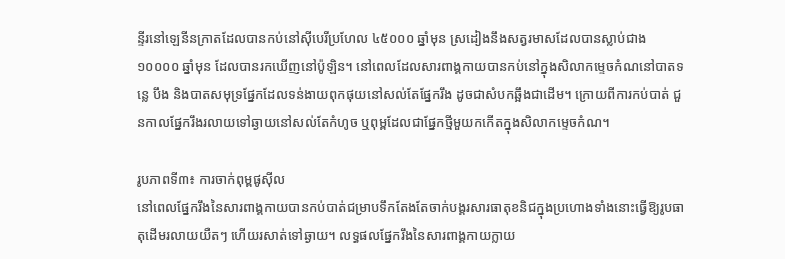ន្ទីរនៅឡេនីនក្រាតដែលបានកប់នៅស៊ីបេរីប្រហែល ៤៥០០០ ឆ្នាំមុន ស្រដៀងនឹងសត្វរមាសដែលបានស្លាប់ជាង ១០០០០ ឆ្នាំមុន ដែលបានរកឃើញនៅប៉ូឡិន។ នៅពេលដែលសារពាង្គកាយបានកប់នៅក្នុងសិលាកម្ទេចកំណនៅបាតទន្លេ បឹង និងបាតសមុទ្រផ្នែកដែលទន់ងាយពុកផុយនៅសល់តែផ្នែករឹង ដូចជាសំបកឆ្អឹងជាដើម។ ក្រោយពីការកប់បាត់ ជួនកាលផ្នែករឹងរលាយទៅឆ្ងាយនៅសល់តែកំហូច ឬពុម្ពដែលជាផ្នែកថ្មីមួយកកើតក្នុងសិលាកម្ទេចកំណ។

រូបភាពទី៣៖ ការចាក់ពុម្ពផូស៊ីល
នៅពេលផ្នែករឹងនៃសារពាង្គកាយបានកប់បាត់ជម្រាបទឹកតែងតែចាក់បង្គរសារធាតុខនិជក្នុងប្រហោងទាំងនោះធ្វើឱ្យរូបធាតុដើមរលាយយឺតៗ ហើយរសាត់ទៅឆ្ងាយ។ លទ្ធផលផ្នែករឹងនៃសារពាង្គកាយក្លាយ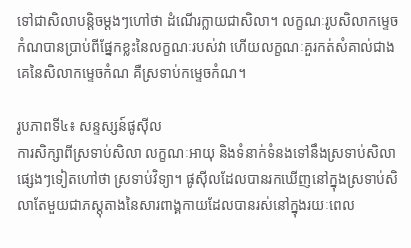ទៅជាសិលាបន្តិចម្តងៗហៅថា ដំណើរក្លាយជាសិលា។ លក្ខណៈរូបសិលាកម្ទេចកំណបានប្រាប់ពីផ្នែកខ្លះនៃលក្ខណៈរបស់វា ហើយលក្ខណៈគួរកត់សំគាល់ជាងគេនៃសិលាកម្ទេចកំណ គឺស្រទាប់កម្ទេចកំណ។

រូបភាពទី៤៖ សន្ទស្សន៍ផូស៊ីល
ការសិក្សាពីស្រទាប់សិលា លក្ខណៈអាយុ និងទំនាក់ទំនងទៅនឹងស្រទាប់សិលាផ្សេងៗទៀតហៅថា ស្រទាប់វិទ្យា។ ផូស៊ីលដែលបានរកឃើញនៅក្នុងស្រទាប់សិលាតែមួយជាភស្តុតាងនៃសារពាង្គកាយដែលបានរស់នៅក្នុងរយៈពេល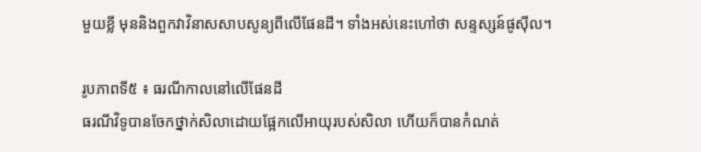មួយខ្លី មុននិងពួកវាវិនាសសាបសូន្យពីលើផែនដី។ ទាំងអស់នេះហៅថា សន្ទស្សន៍ផូស៊ីល។

រូបភាពទី៥ ៖ ធរណីកាលនៅលើផែនដី
ធរណីវិទូបានចែកថ្នាក់សិលាដោយផ្អែកលើអាយុរបស់សិលា ហើយក៏បានកំណត់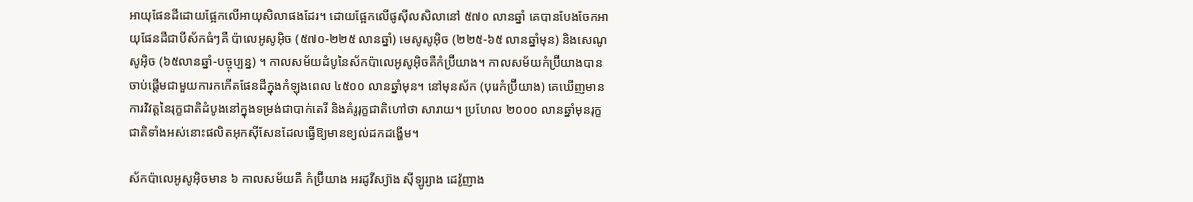អាយុផែនដីដោយផ្អែកលើអាយុសិលាផងដែរ។ ដោយផ្អែកលើផូស៊ីលសិលានៅ ៥៧០ លានឆ្នាំ គេបានបែងចែកអាយុផែនដីជាបីស័កធំៗគឺ ប៉ាលេអូសូអ៊ិច (៥៧០-២២៥ លានឆ្នាំ) មេសូសូអ៊ិច (២២៥-៦៥ លានឆ្នាំមុន) និងសេណូសូអ៊ិច (៦៥លានឆ្នាំ-បច្ចុប្បន្ន) ។ កាលសម័យដំបូនៃស័កប៉ាលេអូសូអ៊ិចគឺកំប្រ៊ីយាង។ កាលសម័យកំប្រ៊ីយាងបានចាប់ផ្តើមជាមួយការកកើតផែនដីក្នុងកំឡុងពេល ៤៥០០ លានឆ្នាំមុន។ នៅមុនស័ក (បុរេកំប្រ៊ីយាង) គេឃើញមានការវិវត្តនៃរុក្ខជាតិដំបូងនៅក្នុងទម្រង់ជាបាក់តេរី និងគំរូរុក្ខជាតិហៅថា សារាយ។ ប្រហែល ២០០០ លានឆ្នាំមុនរុក្ខជាតិទាំងអស់នោះផលិតអុកស៊ីសែនដែលធ្វើឱ្យមានខ្យល់ដកដង្ហើម។

ស័កប៉ាលេអូសូអ៊ិចមាន ៦ កាលសម័យគឺ កំប្រ៊ីយាង អរដូវីស្យ៊ាង ស៊ីឡូរ្យាង ដេវ៉ូញាង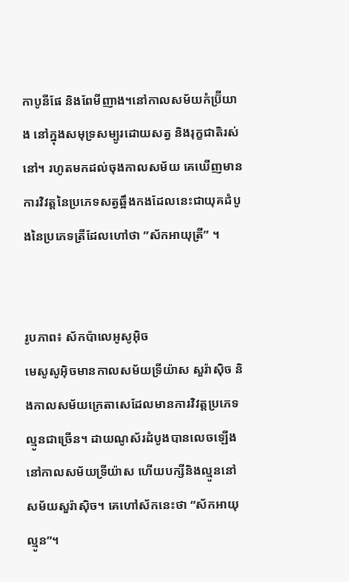កាបូនីផែ និងពែមីញាង។នៅកាលសម័យកំប្រ៊ីយាង នៅក្នុងសមុទ្រសម្បូរដោយសត្វ និងរុក្ខជាតិរស់នៅ។ រហូតមកដល់ចុងកាលសម័យ គេឃើញមានការវិវត្តនៃប្រភេទសត្វឆ្អឹងកងដែលនេះជាយុគដំបូងនៃប្រភេទត្រីដែលហៅថា ”ស័កអាយុត្រី” ។


រូបភាព៖ ស័កប៉ាលេអូសូអ៊ិច
មេសូសូអ៊ិចមានកាលសម័យទ្រីយ៉ាស សួរ៉ាស៊ិច និងកាលសម័យក្រេតាសេដែលមានការវិវត្តប្រភេទល្មូនជាច្រើន។ ដាយណូស័រដំបូងបានលេចឡើងនៅកាលសម័យទ្រីយ៉ាស ហើយបក្សីនិងល្មូននៅសម័យសួរ៉ាស៊ិច។ គេហៅស័កនេះថា “ស័កអាយុល្មូន”។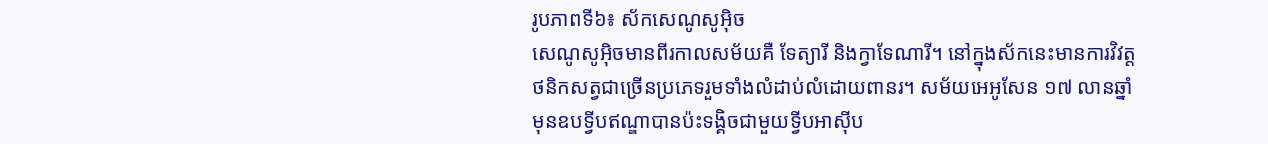រូបភាពទី៦៖ ស័កសេណូសូអ៊ិច
សេណូសូអ៊ិចមានពីរកាលសម័យគឺ ទែត្យារី និងក្វាទែណារី។ នៅក្នុងស័កនេះមានការវិវត្តថនិកសត្វជាច្រើនប្រភេទរួមទាំងលំដាប់លំដោយពានរ។ សម័យអេអូសែន ១៧ លានឆ្នាំមុនឧបទ្វីបឥណ្ឌាបានប៉ះទង្គិចជាមួយទ្វីបអាស៊ីប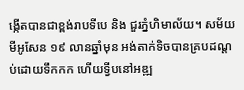ង្កើតបានជាខ្ពង់រាបទីបេ និង ជួរភ្នំហិមាល័យ។ សម័យមីអូសែន ១៩ លានឆ្នាំមុន អង់តាក់ទិចបានគ្របដណ្តប់ដោយទឹកកក ហើយទ្វីបនៅអឌ្ឍ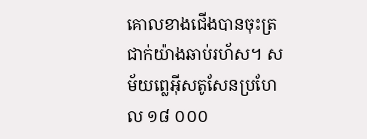គោលខាងជើងបានចុះត្រជាក់យ៉ាងឆាប់រហ័ស។ សម័យព្លេអ៊ីសតូសែនប្រហែល ១៨ ០០០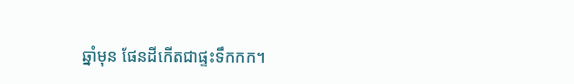ឆ្នាំមុន ផែនដីកើតជាផ្ទះទឹកកក។